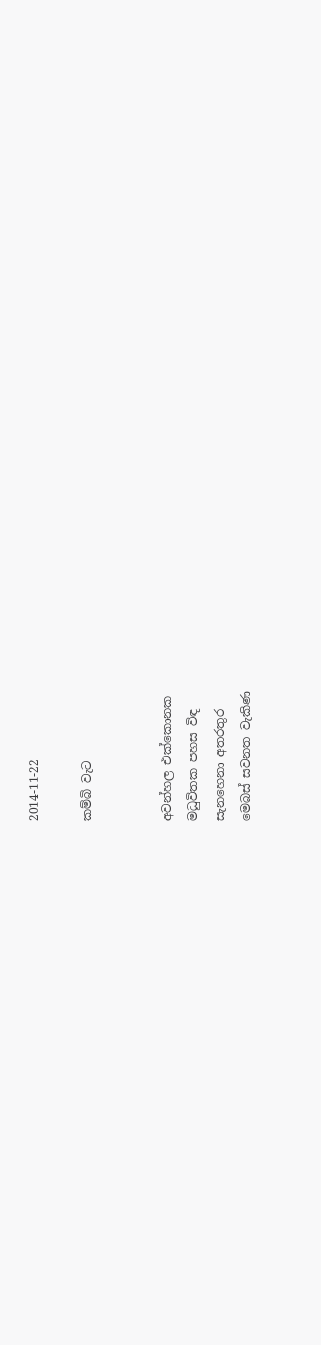2014-11-22

කම්බි වැට


අවන්හල එක්කොනක
මධුවිතක පහස විඳ
සැනහෙනා අතරතුර
මෙබස් සවනත වැකිණ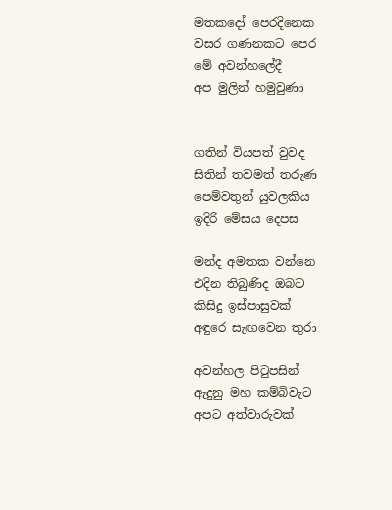මතකදෝ පෙරදිනෙක
වසර ගණනකට පෙර
මේ අවන්හලේදී
අප මුලින් හමුවුණා


ගතින් වියපත් වුවද
සිතින් තවමත් තරුණ
පෙම්වතුන් යුවලකිය
ඉදිරි මේසය දෙපස

මන්ද අමතක වන්නෙ
එදින තිබුණිද ඔබට
කිසිදු ඉස්පාසුවක්
අඳුරෙ සැඟවෙන තුරා

අවන්හල පිටුපසින්
ඇදුනු මහ කම්බිවැට
අපට අත්වාරුවක්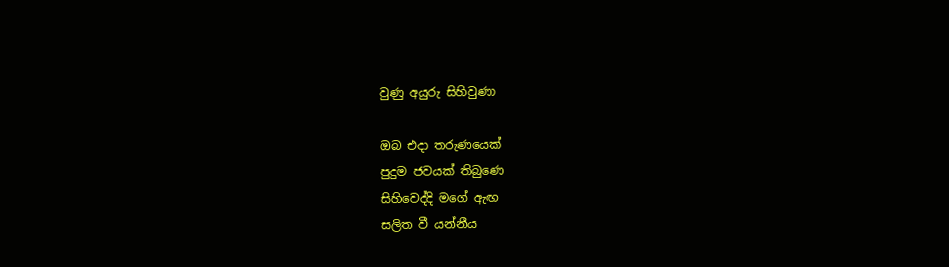වුණු අයුරු සිහිවුණා

ඔබ එදා තරුණයෙක්
පුදුම ජවයක් තිබුණෙ
සිහිවෙද්දි මගේ ඇඟ
සලිත වී යන්නීය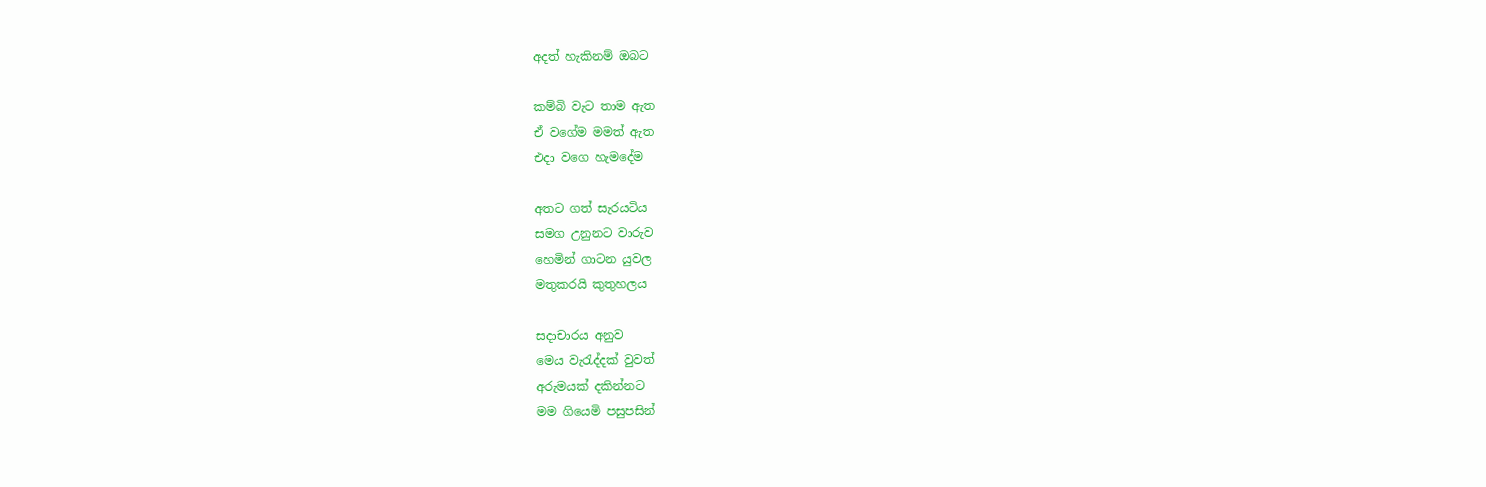අදත් හැකිනම් ඔබට

කම්බි වැට තාම ඇත
ඒ වගේම මමත් ඇත
එදා වගෙ හැමදේම

අතට ගත් සැරයටිය
සමග උනුනට වාරුව
හෙමින් ගාටන යුවල
මතුකරයි කුතුහලය

සදාචාරය අනුව
මෙය වැරැද්දක් වුවත්
අරුමයක් දකින්නට
මම ගියෙමි පසුපසින්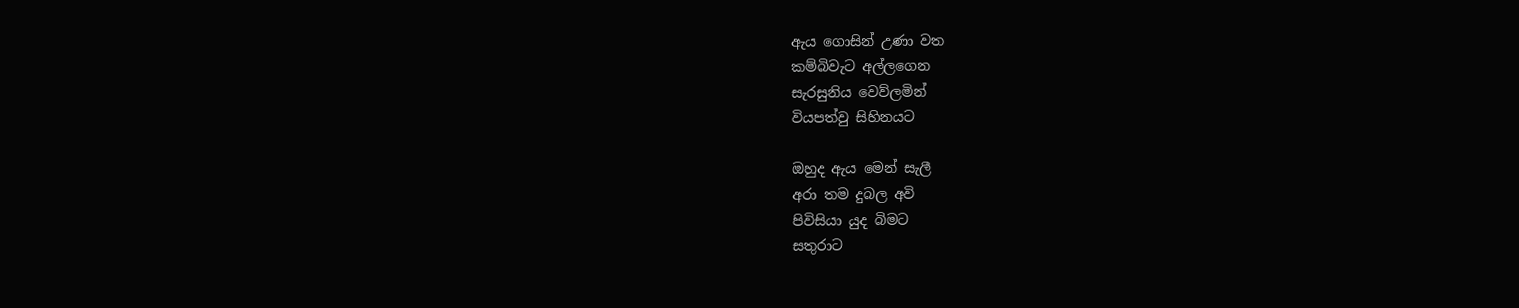ඇය ගොසින් උණා වත
කම්බිවැට අල්ලගෙන
සැරසුනිය වෙව්ලමින්
වියපත්වු සිහිනයට

ඔහුද ඇය මෙන් සැලී
අරා තම දුබල අවි
පිවිසියා යුද බිමට
සතුරාට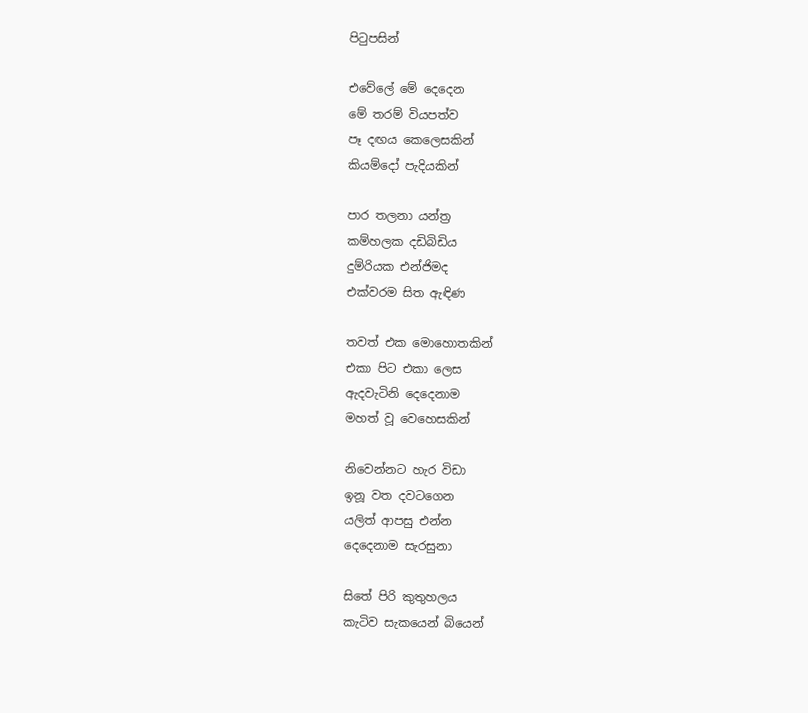පිටුපසින්

එවේලේ මේ දෙදෙන
මේ තරම් වියපත්ව
පෑ දඟය කෙලෙසකින්
කියම්දෝ පැදියකින්

පාර තලනා යන්ත්‍ර
කම්හලක දඩිබිඩිය
දුම්රියක එන්ජිමද
එක්වරම සිත ඇඳිණ

තවත් එක මොහොතකින්
එකා පිට එකා ලෙස
ඇදවැටිනි දෙදෙනාම
මහත් වූ වෙහෙසකින්

නිවෙන්නට හැර විඩා
ඉනූ වත දවටගෙන
යලිත් ආපසු එන්න
දෙදෙනාම සැරසුනා

සිතේ පිරි කුතුහලය
කැටිව සැකයෙන් බියෙන්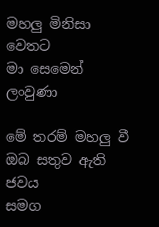මහලු මිනිසා වෙතට
මා සෙමෙන් ලංවුණා

මේ තරම් මහලු වී
ඔබ සතුව ඇති ජවය
සමග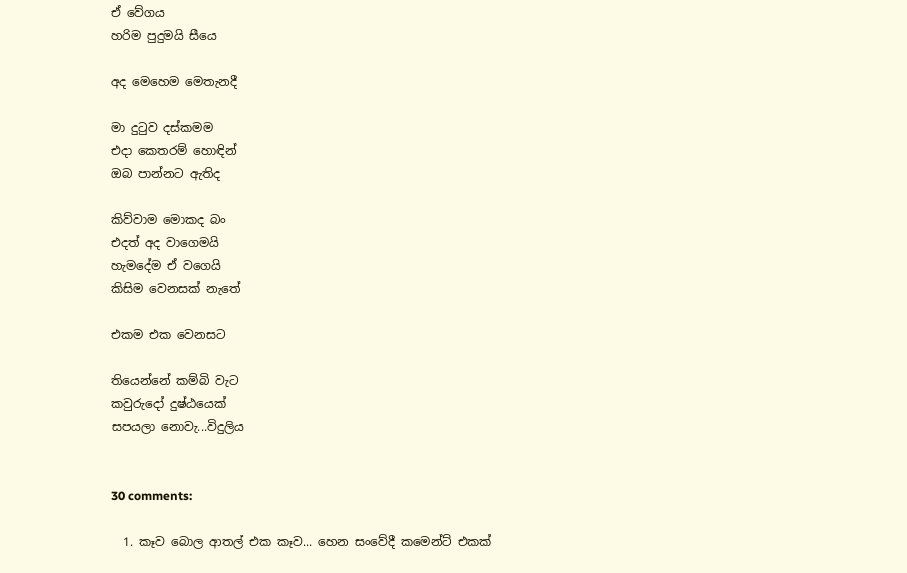ඒ වේගය
හරිම පුදුමයි සීයෙ

අද මෙහෙම මෙතැනදී

මා දුටුව දස්කමම
එදා කෙතරම් හොඳින්
ඔබ පාන්නට ඇතිද

කිව්වාම මොකද බං
එදත් අද වාගෙමයි
හැමදේම ඒ වගෙයි
කිසිම වෙනසක් නැතේ

එකම එක වෙනසට

තියෙන්නේ කම්බි වැට
කවුරුදෝ දුෂ්ඨයෙක්
සපයලා නොවැ...විදුලිය


30 comments:

  1. කෑව බොල ආතල් එක කෑව... හෙන සංවේදී කමෙන්ට් එකක්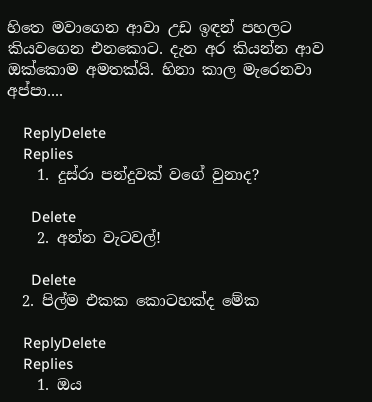හිතෙ මවාගෙන ආවා උඩ ඉඳන් පහලට කියවගෙන එනකොට. දැන අර කියන්න ආව ඔක්කොම අමතක්යි. හිනා කාල මැරෙනවා අප්පා....

    ReplyDelete
    Replies
    1. දුස්රා පන්දුවක් වගේ වුනාද?

      Delete
    2. අන්න වැටවල්!

      Delete
  2. පිල්ම එකක කොටහක්ද මේක

    ReplyDelete
    Replies
    1. ඔය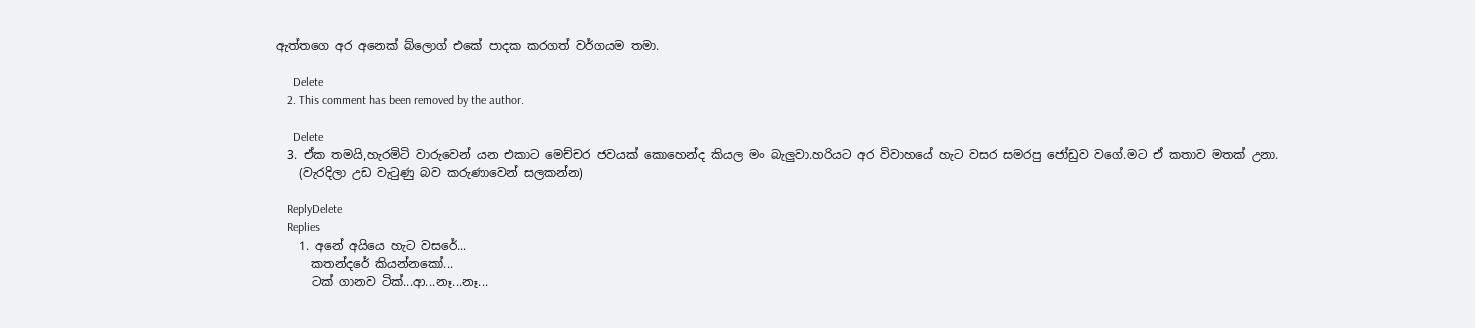ඇත්තගෙ අර අනෙක් බ්ලොග් එකේ පාදක කරගත් වර්ගයම තමා.

      Delete
    2. This comment has been removed by the author.

      Delete
  3. ඒක තමයි,හැරමිටි වාරුවෙන් යන එකාට මෙච්චර ජවයක් කොහෙන්ද කියල මං බැලුවා.හරියට අර විවාහයේ හැට වසර සමරපු ජෝඩුව වගේ.මට ඒ කතාව මතක් උනා.
    (වැරදිලා උඩ වැටුණු බව කරුණාවෙන් සලකන්න)

    ReplyDelete
    Replies
    1. අනේ අයියෙ හැට වසරේ...
      කතන්දරේ කියන්නකෝ...
      ටක් ගානව ටික්...ආ...නෑ...නෑ...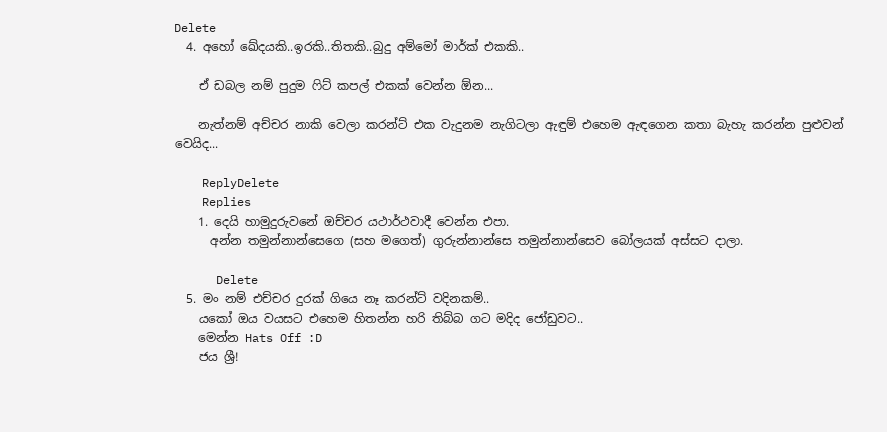Delete
  4. අහෝ ඛේදයකි..ඉරකි..තිතකි..බුදු අම්මෝ මාර්ක් එකකි..

    ඒ ඩබල නම් පුදුම ෆිට් කපල් එකක් වෙන්න ඕන...

    නැත්නම් අච්චර නාකි වෙලා කරන්ට් එක වැදුනම නැගිටලා ඇඳුම් එහෙම ඇඳගෙන කතා බැහැ කරන්න පුළුවන් වෙයිද...

    ReplyDelete
    Replies
    1. දෙයි හාමුදුරුවනේ ඔච්චර යථාර්ථවාදී වෙන්න එපා.
      අන්න තමුන්නාන්සෙගෙ (සහ මගෙත්) ගුරුන්නාන්සෙ තමුන්නාන්සෙව බෝලයක් අස්සට දාලා.

      Delete
  5. මං නම් එච්චර දුරක් ගියෙ නෑ කරන්ට් වදිනකම්..
    යකෝ ඔය වයසට එහෙම හිතන්න හරි තිබ්බ ගට මදිද ජෝඩුවට..
    මෙන්න Hats Off :D
    ජය ශ්‍රී!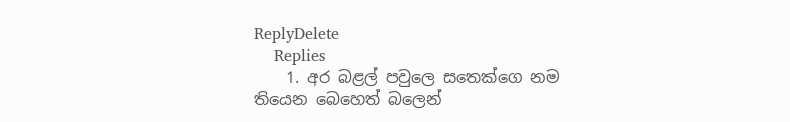ReplyDelete
    Replies
    1. අර බළල් පවුලෙ සතෙක්ගෙ නම තියෙන බෙහෙත් බලෙන්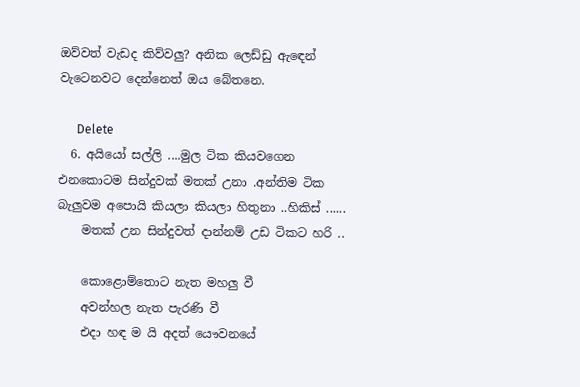ඔව්වත් වැඩද කිව්වලු? අනික ලෙඩ්ඩු ඇඳෙන් වැටෙනවට දෙන්නෙත් ඔය බේතනෙ.

      Delete
  6. අයියෝ සල්ලි ....මුල ටික කියවගෙන එනකොටම සින්දුවක් මතක්‌ උනා .අන්තිම ටික බැලුවම අපොයි කියලා කියලා හිතුනා ..හිකිස්‌ ......
    මතක් උන සින්දුවත් දාන්නම් උඩ ටිකට හරි ..

    කොළොම්තොට නැත මහලු වී
    අවන්හල නැත පැරණි වී
    එදා හඳ ම යි අදත් යෞවනයේ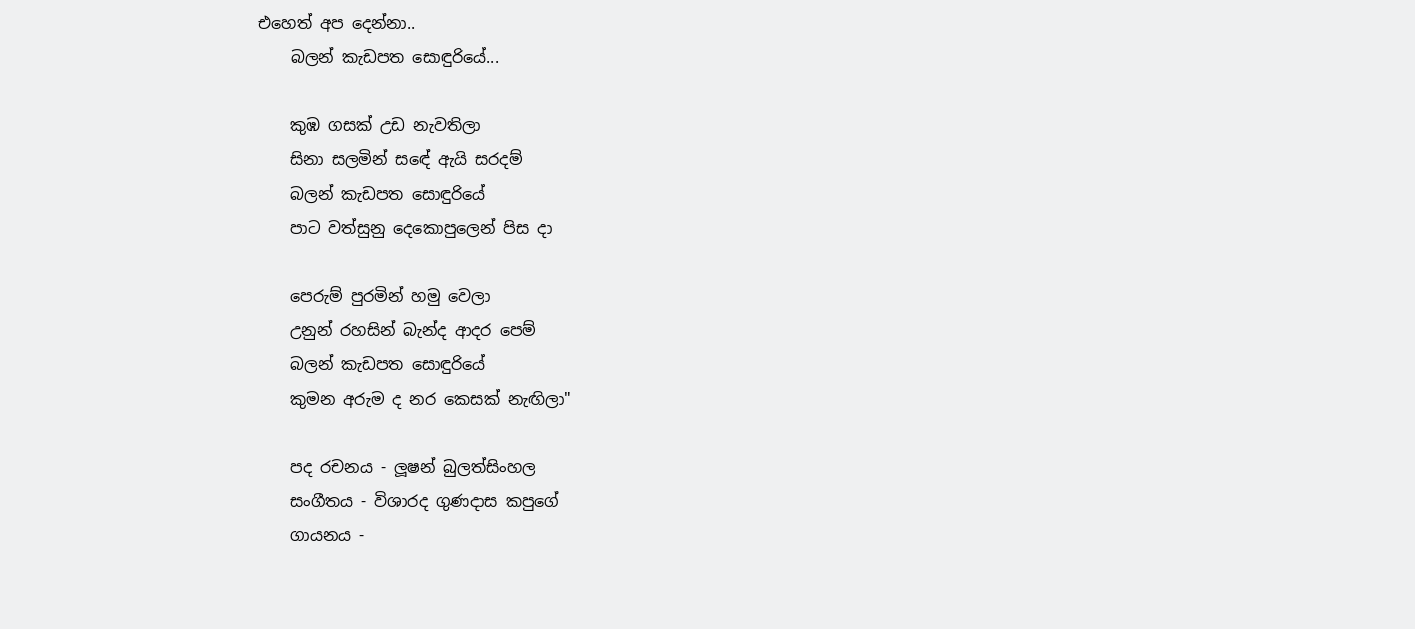එහෙත් අප දෙන්නා..
    බලන් කැඩපත සොඳුරියේ...

    කුඹ ගසක් උඩ නැවතිලා
    සිනා සලමින් සඳේ ඇයි සරදම්
    බලන් කැඩපත සොඳුරියේ
    පාට වත්සුනු දෙකොපුලෙන් පිස දා

    පෙරුම් පුරමින් හමු වෙලා
    උනුන් රහසින් බැන්ද ආදර පෙම්
    බලන් කැඩපත සොඳුරියේ
    කුමන අරුම ද නර කෙසක් නැඟිලා"

    පද රචනය - ලූෂන් බුලත්සිංහල
    සංගීතය - විශාරද ගුණදාස කපුගේ
    ගායනය -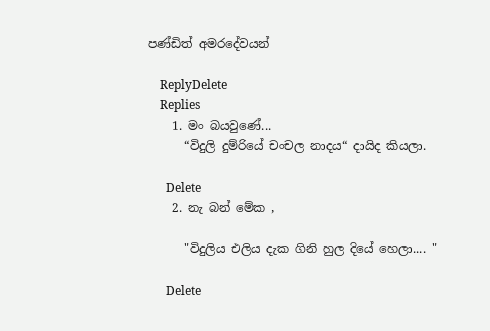පණ්ඩිත් අමරදේවයන්

    ReplyDelete
    Replies
    1. මං බයවුණේ...
      “විදුලි දුම්රියේ චංචල නාදය“ දායිද කියලා.

      Delete
    2. නැ බන් මේක ,

      "විදුලිය එලිය දැක ගිනි හුල දියේ හෙලා.... "

      Delete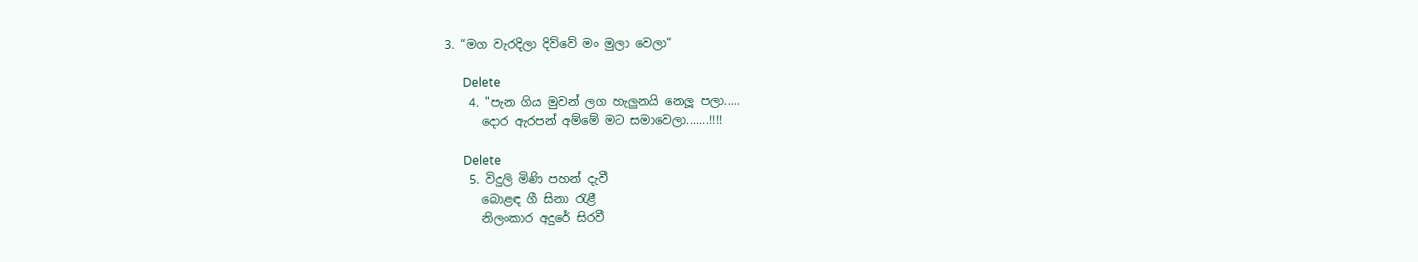3. “මග වැරදිලා දිව්වේ මං මුලා වෙලා“

      Delete
    4. "පැන ගිය මුවන් ලග හැලුනයි නෙලූ පලා.....
      දොර ඇරපන් අම්මේ මට සමාවෙලා.......!!!!

      Delete
    5. විදුලි මිණි පහන් දැවී
      බොළඳ ගී සිනා රැළී
      නිලංකාර අදුරේ සිරවී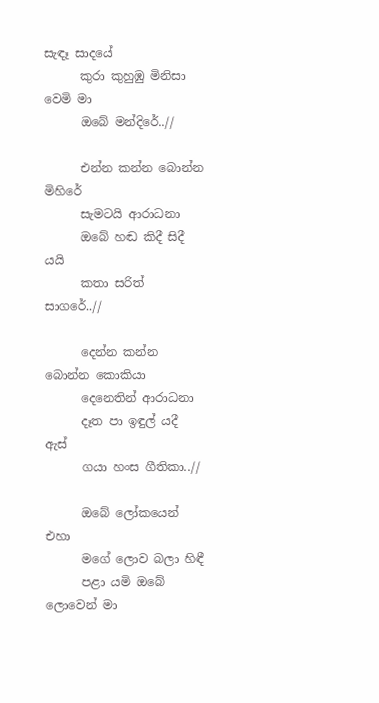සැඳෑ සාදයේ
      කුරා කුහුඹු මිනිසා වෙමි මා
      ඔබේ මන්දිරේ..//

      එන්න කන්න බොන්න මිහිරේ
      සැමටයි ආරාධනා
      ඔබේ හඬ කිදී සිදී යයි
      කතා සරිත් සාගරේ..//

      දෙන්න කන්න බොන්න කොකියා
      දෙනෙතින් ආරාධනා
      දෑත පා ඉඳුල් යදී ඇස්
      ගයා හංස ගීතිකා..//

      ඔබේ ලෝකයෙන් එහා
      මගේ ලොව බලා හිඳී
      පළා යමි ඔබේ ලොවෙන් මා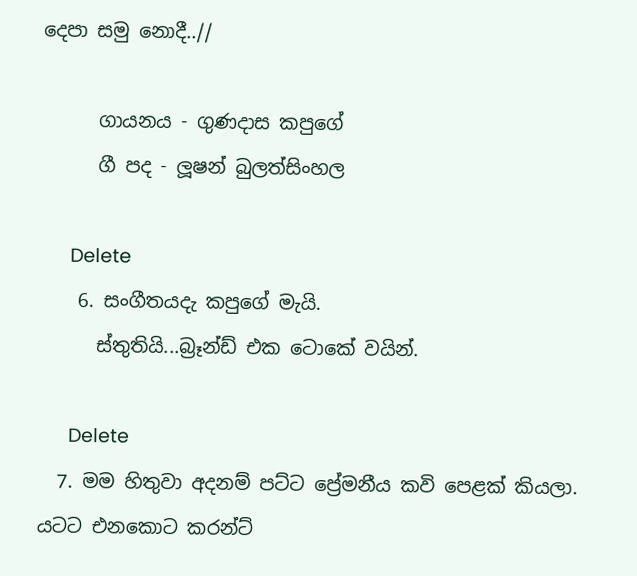දෙපා සමු නොදී..//

      ගායනය - ගුණදාස කපුගේ
      ගී පද - ලූෂන් බුලත්සිංහල

      Delete
    6. සංගීතයදැ කපුගේ මැයි.
      ස්තුතියි...බ්‍රෑන්ඩ් එක ටොකේ වයින්.

      Delete
  7. මම හිතුවා අදනම් පට්ට ප්‍රේමනීය කවි පෙළක් කියලා. යටට එනකොට කරන්ට්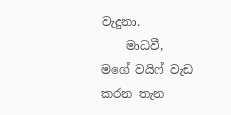වැදුනා.
    මාධවී, මගේ වයිෆ් වැඩ කරන තැන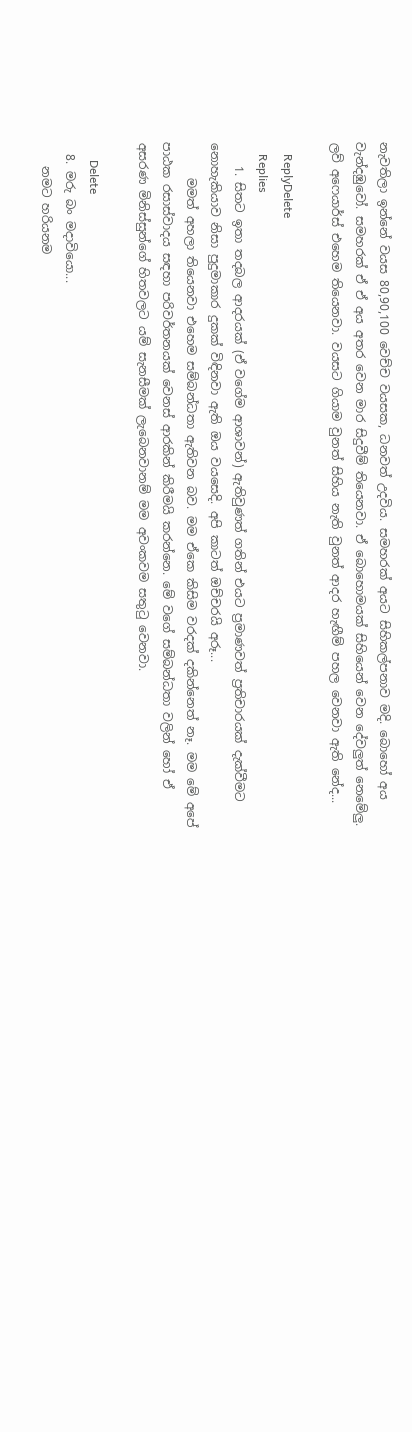නැවතිලා ඉන්නේ වයස 80,90,100 වෙච්ච වයසක, ධනවත් උදවිය. සමහරක් අයට සිහිකල්පනාව මදි. බොහෝ අය වැන්දඹුවෝ. සමහරක් ඒ ඒ අය අතර වෙන මාර සිදුවීම් තියෙනවා. ඒ බොහොමයක් සිහියෙන් වෙන දේවලුත් නෙමේලු. ලව් අෆෙයාර්ස් එහෙම තියෙනවා. වයසට ගියාම වුනත් සිහිය නැති වුනත් ආදර හැඟීම් පහල වෙනවා ඇති නේද...

    ReplyDelete
    Replies
    1. සිතට ඉතා තදබල ආදරයක් (ඒ වගේම ආශාවන්) ඇතිවුණත් ගතින් එයට ප්‍රමාණවත් ප්‍රතිචාරයක් දැක්වීමට නොහැකියාව නිසා පුදුමාකාර දුකක් විඳිනවා ඇති ඔය වයසෙදි. අපි කාටත් ඔච්චරයි අරූ...
      මමත් අහලා තියෙනවා එහෙම සම්බන්ධතා ඇතිවන බව. මම ඒකෙ කිසිම වරදක් දකින්නෙත් නෑ. මම මේ අපේ පාඨක රසාස්වාදය සඳහා පරිවර්තනයක් වෙනස් ආරකින් කිරීමයි කරන්නෙ. මේ වගේ සම්බන්ධතා වලින් හෝ ඒ අසරණ මිනිස්සුන්ගේ හිතවලට යම් සැනසීමක් ලැබෙනවානම් මම අවංකවම සතුටු වෙනවා.

      Delete
  8. මරු බං මදාවියො...
    නමට හරියනම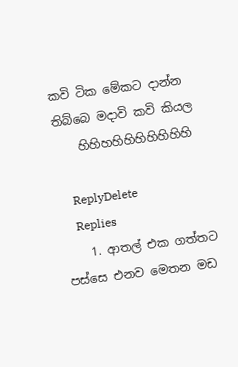කවි ටික මේකට දාන්න තිබ්බෙ මදාවි කවි කියල
    හිහිහහිහිහිහිහිහිහි

    ReplyDelete
    Replies
    1. ආතල් එක ගත්තට පස්සෙ එනව මෙතන මඩ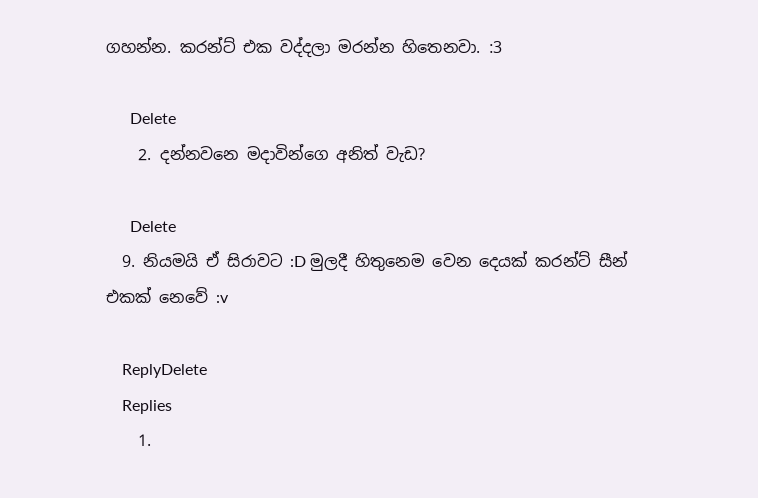ගහන්න. කරන්ට් එක වද්දලා මරන්න හිතෙනවා. :3

      Delete
    2. දන්නවනෙ මදාවින්ගෙ අනිත් වැඩ?

      Delete
  9. නියමයි ඒ සිරාවට :D මුලදී හිතුනෙම වෙන දෙයක් කරන්ට් සීන් එකක් නෙවේ :v

    ReplyDelete
    Replies
    1.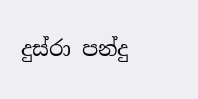දුස්රා පන්දු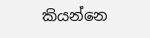කියන්නෙ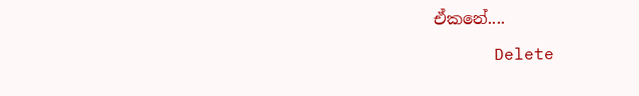ඒකනේ....

      Delete